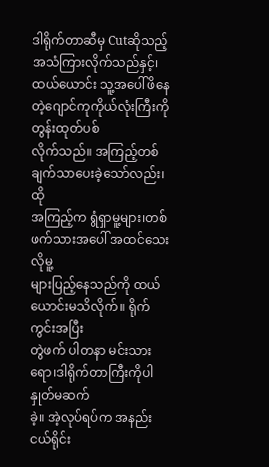ဒါရိုက်တာဆီမှ Cutဆိုသည့်အသံကြားလိုက်သည်နှင့်၊ ထယ်ယောင်း သူ့အပေါ်ဖိနေတဲ့ဂျောင်ကုကိုယ်လုံးကြီးကိုတွန်းထုတ်ပစ်
လိုက်သည်။ အကြည့်တစ်ချက်သာပေးခဲ့သော်လည်း၊ထို
အကြည့်က ရွံရှာမူ့များ၊တစ်ဖက်သားအပေါ် အထင်သေးလိုမူ့
များပြည့်နေသည်ကို ထယ်ယောင်းမသိလိုက်။ ရိုက်ကွင်းအပြီး
တွဲဖက် ပါတနာ မင်းသားရော၊ဒါရိုက်တာကြီးကိုပါ နှုတ်မဆက်
ခဲ့။ အဲ့လုပ်ရပ်က အနည်းငယ်ရိုင်း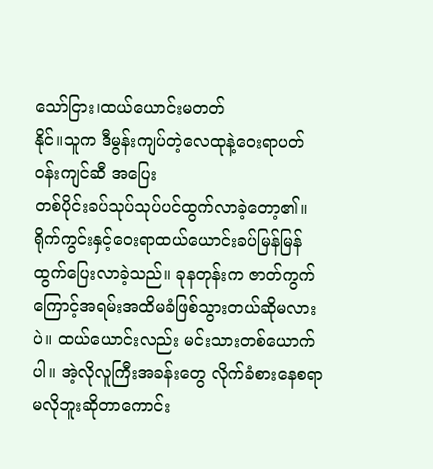သော်ငြား၊ထယ်ယောင်းမတတ်
နိုင်။သူက ဒီမွန်းကျပ်တဲ့လေထုနဲ့ဝေးရာပတ်ဝန်းကျင်ဆီ အပြေး
တစ်ပိုင်းခပ်သုပ်သုပ်ပင်ထွက်လာခဲ့တော့၏။ရိုက်ကွင်းနှင့်ဝေးရာထယ်ယောင်းခပ်မြန်မြန်ထွက်ပြေးလာခဲ့သည်။ ခုနတုန်းက ဇာတ်ကွက်ကြောင့်အရမ်းအထိမခံဖြစ်သွားတယ်ဆိုမလားပဲ။ ထယ်ယောင်းလည်း မင်းသားတစ်ယောက်ပါ။ အဲ့လိုလူကြီးအခန်းတွေ လိုက်ခံစားနေစရာမလိုဘူးဆိုတာကောင်း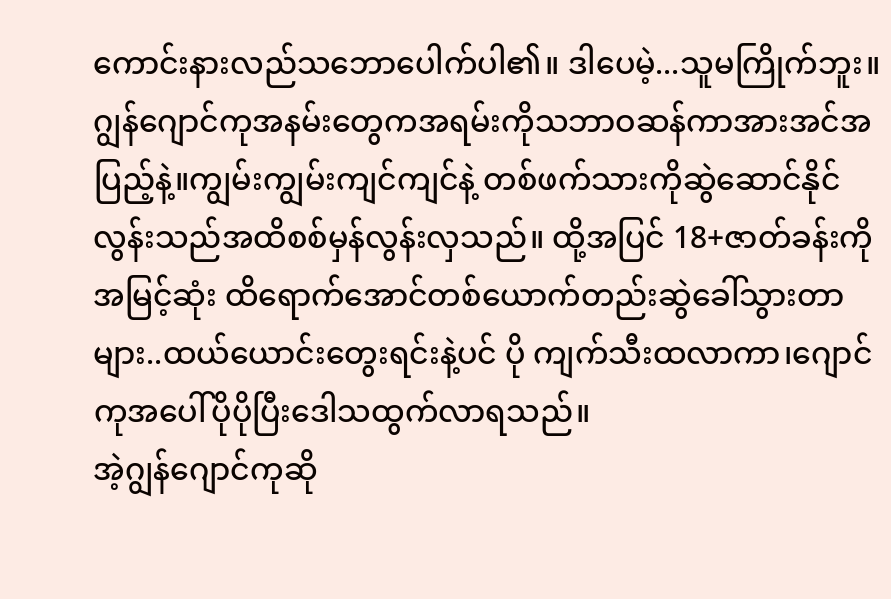ကောင်းနားလည်သဘောပေါက်ပါ၏။ ဒါပေမဲ့...သူမကြိုက်ဘူး။ ဂျွန်ဂျောင်ကုအနမ်းတွေကအရမ်းကိုသဘာဝဆန်ကာအားအင်အပြည့်နဲ့။ကျွမ်းကျွမ်းကျင်ကျင်နဲ့ တစ်ဖက်သားကိုဆွဲဆောင်နိုင်လွန်းသည်အထိစစ်မှန်လွန်းလှသည်။ ထို့အပြင် 18+ဇာတ်ခန်းကိုအမြင့်ဆုံး ထိရောက်အောင်တစ်ယောက်တည်းဆွဲခေါ်သွားတာများ..ထယ်ယောင်းတွေးရင်းနဲ့ပင် ပို ကျက်သီးထလာကာ၊ဂျောင်ကုအပေါ်ပိုပိုပြီးဒေါသထွက်လာရသည်။
အဲ့ဂျွန်ဂျောင်ကုဆို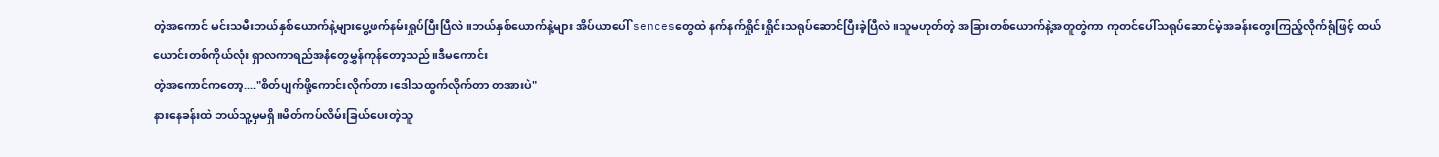တဲ့အကောင် မင်းသမီးဘယ်နှစ်ယောက်နဲ့များပွေ့ဖက်နမ်းရှုပ်ပြီးပြီလဲ။ဘယ်နှစ်ယောက်နဲ့များ အိပ်ယာပေါ် sencesတွေထဲ နက်နက်ရှိုင်းရှိုင်းသရုပ်ဆောင်ပြီးခဲ့ပြီလဲ။သူမဟုတ်တဲ့ အခြားတစ်ယောက်နဲ့အတူတွဲကာ ကုတင်ပေါ်သရုပ်ဆောင်မဲ့အခန်းတွေးကြည့်လိုက်ရုံဖြင့် ထယ်ယောင်းတစ်ကိုယ်လုံး ရှာလကာရည်အနံတွေမွှန်ကုန်တော့သည်။ဒီမကောင်း
တဲ့အကောင်ကတော့...."စိတ်ပျက်ဖို့ကောင်းလိုက်တာ၊ဒေါသထွက်လိုက်တာ တအားပဲ"
နားနေခန်းထဲ ဘယ်သူ့မှမရှိ။မိတ်ကပ်လိမ်းခြယ်ပေးတဲ့သူ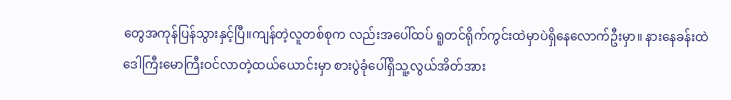တွေအကုန်ပြန်သွားနှင့်ပြီ။ကျန်တဲ့လူတစ်စုက လည်းအပေါ်ထပ် ရူတင်ရိုက်ကွင်းထဲမှာပဲရှိနေလောက်ဦးမှာ။ နားနေခန်းထဲဒေါကြီးမောကြီးဝင်လာတဲ့ထယ်ယောင်းမှာ စားပွဲခုံပေါ်ရှိသူ့လွယ်အိတ်အား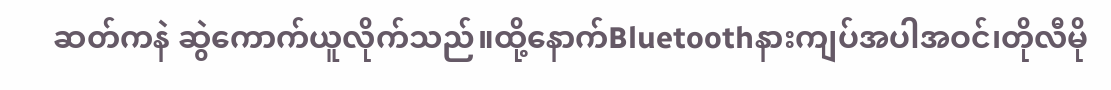ဆတ်ကနဲ ဆွဲကောက်ယူလိုက်သည်။ထို့နောက်Bluetoothနားကျပ်အပါအဝင်၊တိုလီမို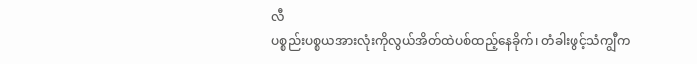လီ
ပစ္စည်းပစ္စယအားလုံးကိုလွယ်အိတ်ထဲပစ်ထည့်နေခိုက်၊ တံခါးဖွင့်သံကျွီက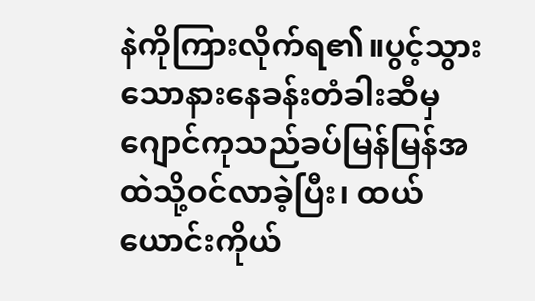နဲကိုကြားလိုက်ရ၏။ပွင့်သွားသောနားနေခန်းတံခါးဆီမှ
ဂျောင်ကုသည်ခပ်မြန်မြန်အထဲသို့ဝင်လာခဲ့ပြီး၊ ထယ်ယောင်းကိုယ်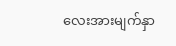လေးအားမျက်နှာ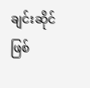ချင်းဆိုင်ဖြစ်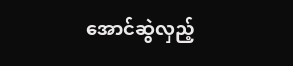အောင်ဆွဲလှည့်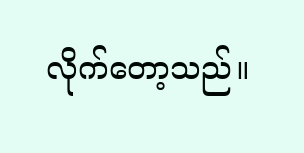လိုက်တော့သည်။